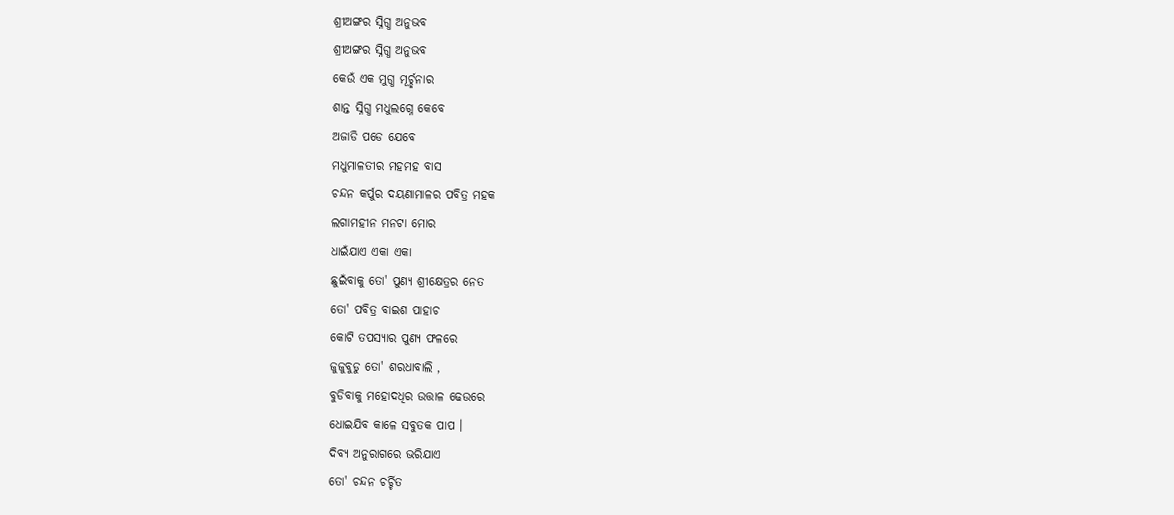ଶ୍ରୀଅଙ୍ଗର ସ୍ନିଗ୍ଧ ଅନୁଭବ
ଶ୍ରୀଅଙ୍ଗର ସ୍ନିଗ୍ଧ ଅନୁଭବ
କେଉଁ ଏକ ମୁଗ୍ଧ ମୂର୍ଚ୍ଛନାର
ଶାନ୍ତ ସ୍ନିଗ୍ଧ ମଧୁଲଗ୍ନେ କେବେ
ଅଜାଡି ପଡେ ଯେବେ
ମଧୁମାଳତୀର ମହମହ ବାସ
ଚନ୍ଦନ କର୍ପୁର ଦୟଣାମାଳର ପବିତ୍ର ମହକ
ଲଗାମହୀନ ମନଟା ମୋର
ଧାଇଁଯାଏ ଏକା ଏକା
ଛୁଇଁବାକୁ ତୋ' ପୁଣ୍ୟ ଶ୍ରୀକ୍ଷେତ୍ରର ନେତ
ତୋ' ପବିତ୍ର ବାଇଶ ପାହାଚ
କୋଟି ତପସ୍ୟାର ପୁଣ୍ୟ ଫଳରେ
ଜୁଜୁବୁଡୁ ତୋ' ଶରଧାବାଲି ,
ବୁଡିବାକୁ ମହୋଦଧିର ଉତ୍ତାଳ ଢେଉରେ
ଧୋଇଯିବ କାଳେ ସବୁତକ ପାପ ।
ଦିବ୍ୟ ଅନୁରାଗରେ ଭରିଯାଏ
ତୋ' ଚନ୍ଦନ ଚର୍ଚ୍ଚିତ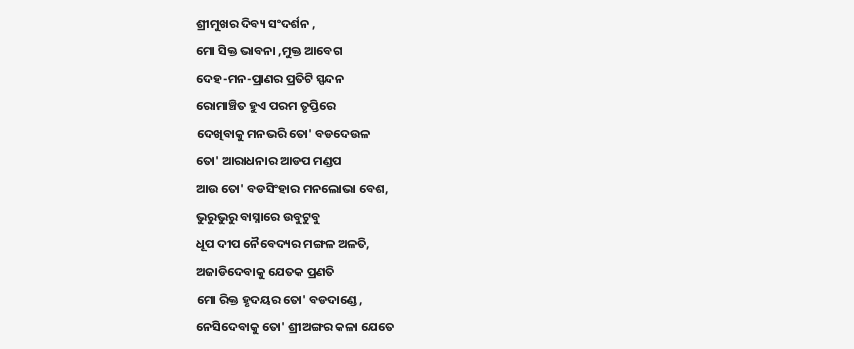ଶ୍ରୀମୁଖର ଦିବ୍ୟ ସଂଦର୍ଶନ ,
ମୋ ସିକ୍ତ ଭାବନା ,ମୁକ୍ତ ଆବେଗ
ଦେହ-ମନ-ପ୍ରାଣର ପ୍ରତିଟି ସ୍ପନ୍ଦନ
ରୋମାଞ୍ଚିତ ହୁଏ ପରମ ତୃପ୍ତିରେ
ଦେଖିବାକୁ ମନଭରି ତୋ' ବଡଦେଉଳ
ତୋ' ଆରାଧନାର ଆଡପ ମଣ୍ଡପ
ଆଉ ତୋ' ବଡସିଂହାର ମନଲୋଭା ବେଶ,
ଭୁରୁଭୁରୁ ବାସ୍ନାରେ ଉବୁଟୁବୁ
ଧୂପ ଦୀପ ନୈବେଦ୍ୟର ମଙ୍ଗଳ ଅଳତି,
ଅଜାଡିଦେବାକୁ ଯେତକ ପ୍ରଣତି
ମୋ ରିକ୍ତ ହୃଦୟର ତୋ' ବଡଦାଣ୍ଡେ ,
ନେସିଦେବାକୁ ତୋ' ଶ୍ରୀଅଙ୍ଗର କଳା ଯେତେ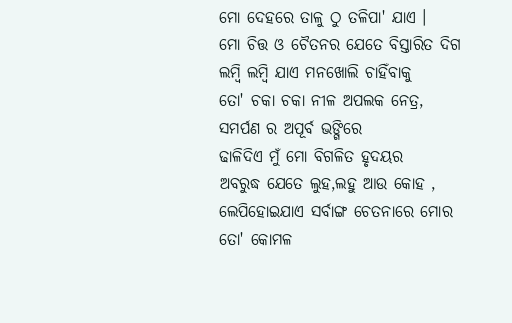ମୋ ଦେହରେ ତାଳୁ ଠୁ ତଳିପା' ଯାଏ ।
ମୋ ଚିତ୍ତ ଓ ଚୈତନର ଯେତେ ବିସ୍ତାରିତ ଦିଗ
ଲମ୍ବି ଲମ୍ବି ଯାଏ ମନଖୋଲି ଚାହିଁବାକୁ
ତୋ' ଚକା ଚକା ନୀଳ ଅପଲକ ନେତ୍ର,
ସମର୍ପଣ ର ଅପୂର୍ବ ଭଙ୍ଗିରେ
ଢାଳିଦିଏ ମୁଁ ମୋ ବିଗଳିତ ହୃଦୟର
ଅବରୁଦ୍ଧ ଯେତେ ଲୁହ,ଲହୁ ଆଉ କୋହ ,
ଲେପିହୋଇଯାଏ ସର୍ବାଙ୍ଗ ଚେତନାରେ ମୋର
ତୋ' କୋମଳ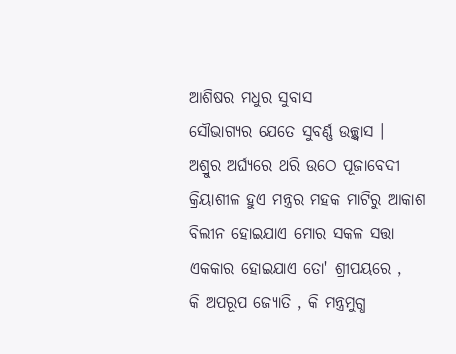ଆଶିଷର ମଧୁର ସୁବାସ
ସୌଭାଗ୍ଯର ଯେତେ ସୁବର୍ଣ୍ଣ ଉଚ୍ଛ୍ବାସ ।
ଅଶ୍ରୁର ଅର୍ଘ୍ଯରେ ଥରି ଉଠେ ପୂଜାବେଦୀ
କ୍ରିୟାଶୀଳ ହୁଏ ମନ୍ତ୍ରର ମହକ ମାଟିରୁ ଆକାଶ
ବିଲୀନ ହୋଇଯାଏ ମୋର ସକଳ ସତ୍ତା
ଏକକାର ହୋଇଯାଏ ତୋ' ଶ୍ରୀପୟରେ ,
କି ଅପରୂପ ଜ୍ୟୋତି , କି ମନ୍ତ୍ରମୁଗ୍ଧ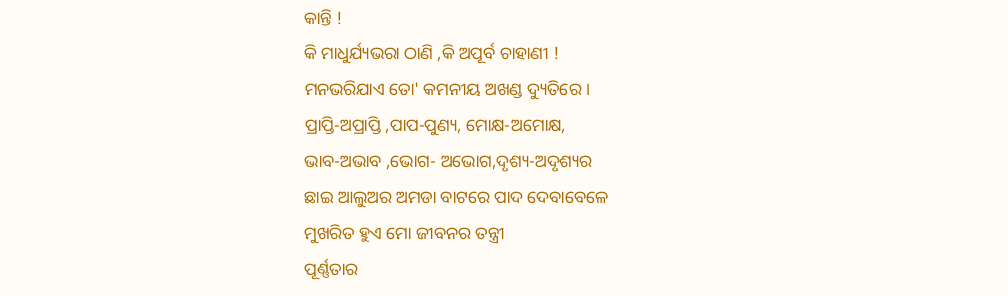କାନ୍ତି !
କି ମାଧୁର୍ଯ୍ୟଭରା ଠାଣି ,କି ଅପୂର୍ବ ଚାହାଣୀ !
ମନଭରିଯାଏ ତୋ' କମନୀୟ ଅଖଣ୍ଡ ଦ୍ୟୁତିରେ ।
ପ୍ରାପ୍ତି-ଅପ୍ରାପ୍ତି ,ପାପ-ପୁଣ୍ୟ, ମୋକ୍ଷ-ଅମୋକ୍ଷ,
ଭାବ-ଅଭାବ ,ଭୋଗ- ଅଭୋଗ,ଦୃଶ୍ୟ-ଅଦୃଶ୍ୟର
ଛାଇ ଆଲୁଅର ଅମଡା ବାଟରେ ପାଦ ଦେବାବେଳେ
ମୁଖରିତ ହୁଏ ମୋ ଜୀବନର ତନ୍ତ୍ରୀ
ପୂର୍ଣ୍ଣତାର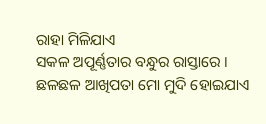ରାହା ମିଳିଯାଏ
ସକଳ ଅପୂର୍ଣ୍ଣତାର ବନ୍ଧୁର ରାସ୍ତାରେ ।
ଛଳଛଳ ଆଖିପତା ମୋ ମୁଦି ହୋଇଯାଏ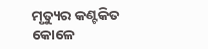ମୃତ୍ୟୁର କଣ୍ଟକିତ କୋଳେ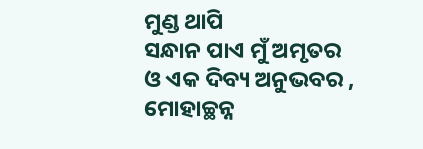ମୁଣ୍ଡ ଥାପି
ସନ୍ଧାନ ପାଏ ମୁଁ ଅମୃତର
ଓ ଏକ ଦିବ୍ୟ ଅନୁଭବର ,
ମୋହାଚ୍ଛନ୍ନ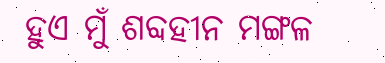ହୁଏ ମୁଁ ଶବ୍ଦହୀନ ମଙ୍ଗଳ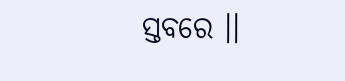ସ୍ତବରେ ।।